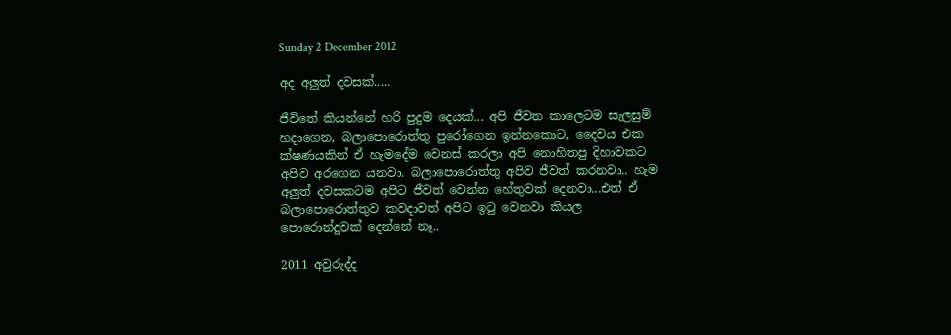Sunday 2 December 2012

අද අලුත් දවසක්.....

ජීවිතේ කියන්නේ හරි පුදුම දෙයක්... අපි ජීවත කාලෙටම සැලසුම් හදාගෙන, බලාපොරොත්තු පුරෝගෙන ඉන්නකොට, දෛවය එක ක්ෂණයකින් ඒ හැමදේම වෙනස් කරලා අපි නොහිතපු දිහාවකට අපිව අරගෙන යනවා. බලාපොරොත්තු අපිව ජීවත් කරනවා.. හැම අලුත් දවසකටම අපිට ජීවත් වෙන්න හේතුවක් දෙනවා...එත් ඒ බලාපොරොත්තුව කවදාවත් අපිට ඉටු වෙනවා කියල පොරොන්දුවක් දෙන්නේ නෑ..

2011 අවුරුද්ද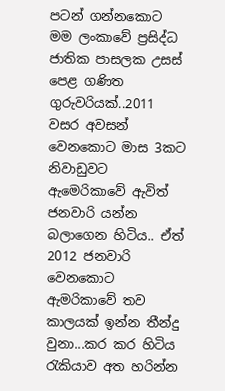පටන් ගන්නකොට මම ලංකාවේ ප්‍රසිද්ධ ජාතික පාසලක උසස් පෙළ ගණිත ගුරුවරියක්..2011 වසර අවසන් වෙනකොට මාස 3කට නිවාඩුවට ඇමෙරිකාවේ ඇවිත් ජනවාරි යන්න බලාගෙන හිටිය.. ඒත් 2012 ජනවාරි වෙනකොට ඇමරිකාවේ තව කාලයක් ඉන්න තීන්දු වුනා...කර කර හිටිය රැකියාව අත හරින්න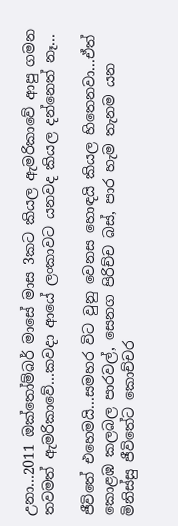උනා...2011 ඔක්තෝම්බර් මාසේ මාස 3කට කියල ඇමරිකාවේ ආපු ගමන තවමත් ඇමරිකාවේ...කවදා ආයේ ලංකාවට යනවද කියල දන්නෙත් නෑ...

ජීවිතේ එහෙමයි...සමහර විට වුනු වෙනස හොඳයි කියල හිතෙනවා...ඒත් කොළඹ කලබල පාරවල්, සෙනග පිරිච්ච බස්, පාර හැම තැනම යන මිනිස්සු ජීවිතේට කොච්චර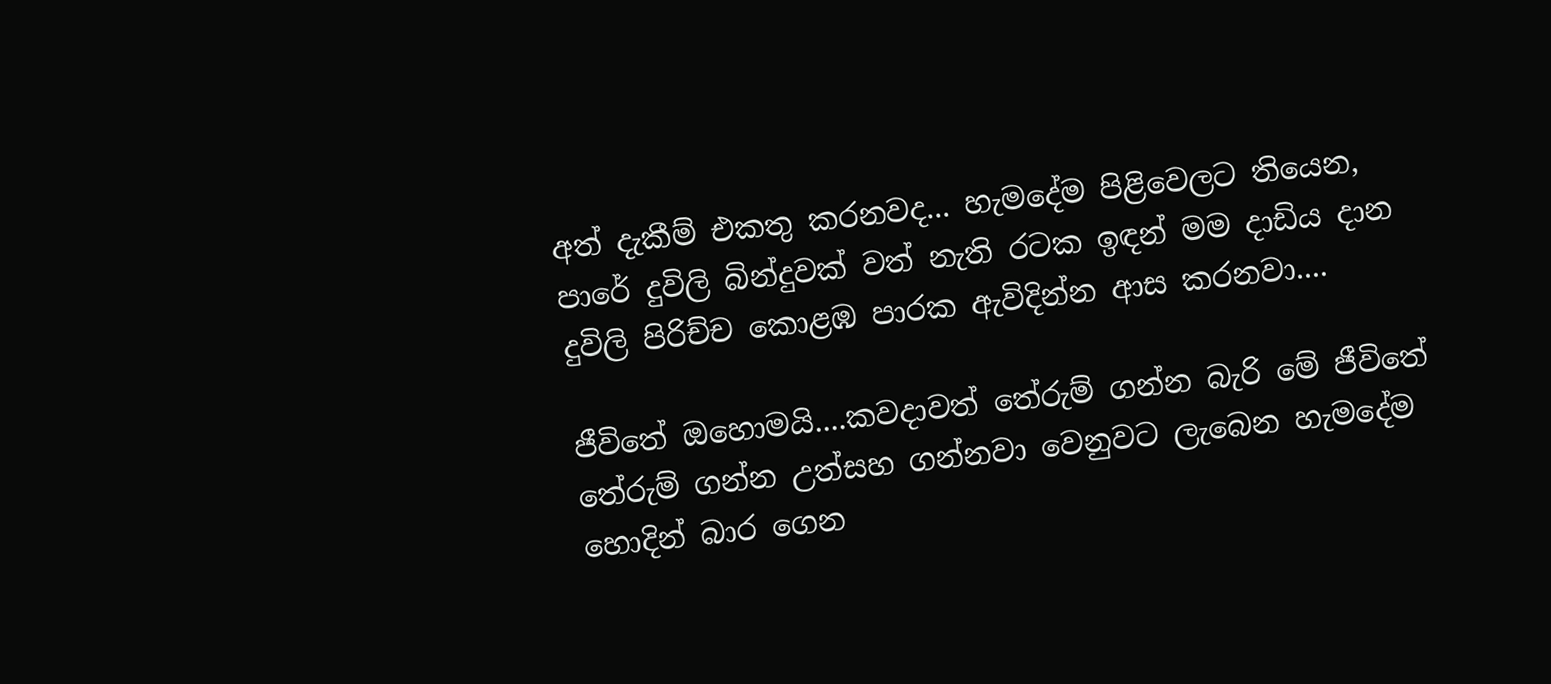අත් දැකීම් එකතු කරනවද... හැමදේම පිළිවෙලට තියෙන, පාරේ දුවිලි බින්දුවක් වත් නැති රටක ඉඳන් මම දාඩිය දාන දුවිලි පිරිච්ච කොළඹ පාරක ඇවිදින්න ආස කරනවා....

ජීවිතේ ඔහොමයි....කවදාවත් තේරුම් ගන්න බැරි මේ ජීවිතේ තේරුම් ගන්න උත්සහ ගන්නවා වෙනුවට ලැබෙන හැමදේම හොදින් බාර ගෙන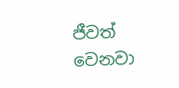ජීවත් වෙනවා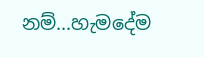නම්...හැමදේම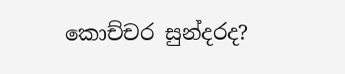කොච්චර සුන්දරද?